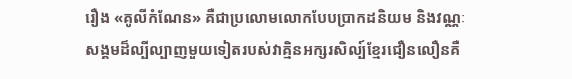រឿង «គូលីកំណែន» គឺជាប្រលោមលោកបែបប្រាកដនិយម និងវណ្ណៈសង្គមដ៏ល្បីល្បាញមួយទៀតរបស់វាគ្មិនអក្សរសិល្ប៍ខ្មែរជឿនលឿនគឺ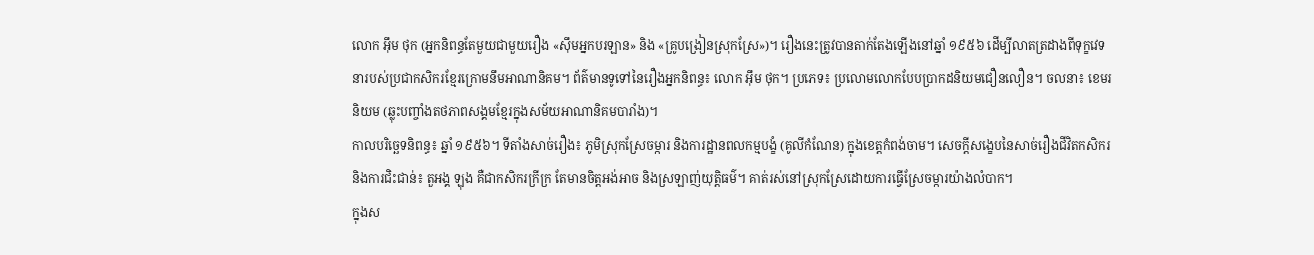លោក អ៊ឹម ថុក (អ្នកនិពន្ធតែមួយជាមួយរឿង «ស៊ឹមអ្នកបរឡាន» និង «គ្រូបង្រៀនស្រុកស្រែ»)។ រឿងនេះត្រូវបានតាក់តែងឡើងនៅឆ្នាំ ១៩៥៦ ដើម្បីលាតត្រដាងពីទុក្ខវេទនារបស់ប្រជាកសិករខ្មែរក្រោមនឹមអាណានិគម។ ព័ត៌មានទូទៅនៃរឿងអ្នកនិពន្ធ៖ លោក អ៊ឹម ថុក។ ប្រភេទ៖ ប្រលោមលោកបែបប្រាកដនិយមជឿនលឿន។ ចលនា៖ ខេមរនិយម (ឆ្លុះបញ្ចាំងតថភាពសង្គមខ្មែរក្នុងសម័យអាណានិគមបារាំង)។
កាលបរិច្ឆេទនិពន្ធ៖ ឆ្នាំ ១៩៥៦។ ទីតាំងសាច់រឿង៖ ភូមិស្រុកស្រែចម្ការ និងការដ្ឋានពលកម្មបង្ខំ (គូលីកំណែន) ក្នុងខេត្តកំពង់ចាម។ សេចក្តីសង្ខេបនៃសាច់រឿងជីវិតកសិករ និងការជិះជាន់៖ តួអង្គ ឡុង គឺជាកសិករក្រីក្រ តែមានចិត្តអង់អាច និងស្រឡាញ់យុត្តិធម៌។ គាត់រស់នៅស្រុកស្រែដោយការធ្វើស្រែចម្ការយ៉ាងលំបាក។
ក្នុងស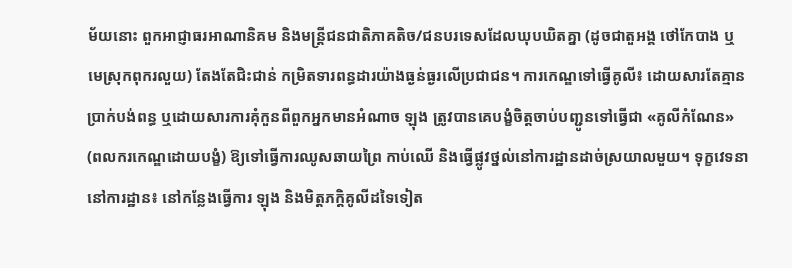ម័យនោះ ពួកអាជ្ញាធរអាណានិគម និងមន្ត្រីជនជាតិភាគតិច/ជនបរទេសដែលឃុបឃិតគ្នា (ដូចជាតួអង្គ ថៅកែបាង ឬមេស្រុកពុករលួយ) តែងតែជិះជាន់ កម្រិតទារពន្ធដារយ៉ាងធ្ងន់ធ្ងរលើប្រជាជន។ ការកេណ្ឌទៅធ្វើគូលី៖ ដោយសារតែគ្មានប្រាក់បង់ពន្ធ ឬដោយសារការគុំកួនពីពួកអ្នកមានអំណាច ឡុង ត្រូវបានគេបង្ខំចិត្តចាប់បញ្ជូនទៅធ្វើជា «គូលីកំណែន» (ពលករកេណ្ឌដោយបង្ខំ) ឱ្យទៅធ្វើការឈូសឆាយព្រៃ កាប់ឈើ និងធ្វើផ្លូវថ្នល់នៅការដ្ឋានដាច់ស្រយាលមួយ។ ទុក្ខវេទនានៅការដ្ឋាន៖ នៅកន្លែងធ្វើការ ឡុង និងមិត្តភក្តិគូលីដទៃទៀត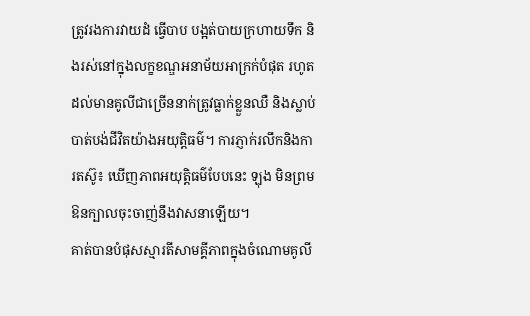ត្រូវរងការវាយដំ ធ្វើបាប បង្អត់បាយក្រហាយទឹក និងរស់នៅក្នុងលក្ខខណ្ឌអនាម័យអាក្រក់បំផុត រហូតដល់មានគូលីជាច្រើននាក់ត្រូវធ្លាក់ខ្លួនឈឺ និងស្លាប់បាត់បង់ជីវិតយ៉ាងអយុត្តិធម៌។ ការភ្ញាក់រលឹកនិងការតស៊ូ៖ ឃើញភាពអយុត្តិធម៌បែបនេះ ឡុង មិនព្រមឱនក្បាលចុះចាញ់នឹងវាសនាឡើយ។
គាត់បានបំផុសស្មារតីសាមគ្គីភាពក្នុងចំណោមគូលី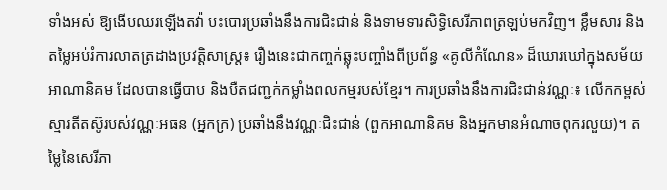ទាំងអស់ ឱ្យងើបឈរឡើងតវ៉ា បះបោរប្រឆាំងនឹងការជិះជាន់ និងទាមទារសិទ្ធិសេរីភាពត្រឡប់មកវិញ។ ខ្លឹមសារ និងតម្លៃអប់រំការលាតត្រដាងប្រវត្តិសាស្ត្រ៖ រឿងនេះជាកញ្ចក់ឆ្លុះបញ្ចាំងពីប្រព័ន្ធ «គូលីកំណែន» ដ៏ឃោរឃៅក្នុងសម័យអាណានិគម ដែលបានធ្វើបាប និងបឺតជញ្ជក់កម្លាំងពលកម្មរបស់ខ្មែរ។ ការប្រឆាំងនឹងការជិះជាន់វណ្ណៈ៖ លើកកម្ពស់ស្មារតីតស៊ូរបស់វណ្ណៈអធន (អ្នកក្រ) ប្រឆាំងនឹងវណ្ណៈជិះជាន់ (ពួកអាណានិគម និងអ្នកមានអំណាចពុករលួយ)។ តម្លៃនៃសេរីភា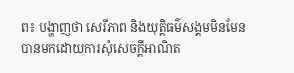ព៖ បង្ហាញថា សេរីភាព និងយុត្តិធម៌សង្គមមិនមែនបានមកដោយការសុំសេចក្តីអាណិត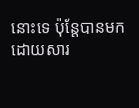នោះទេ ប៉ុន្តែបានមកដោយសារ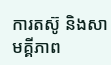ការតស៊ូ និងសាមគ្គីភាព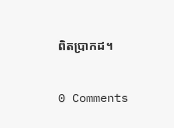ពិតប្រាកដ។


0 Comments